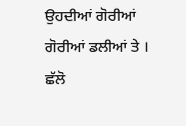ਉਹਦੀਆਂ ਗੋਰੀਆਂ ਗੋਰੀਆਂ ਡਲੀਆਂ ਤੇ । ਛੱਲੋ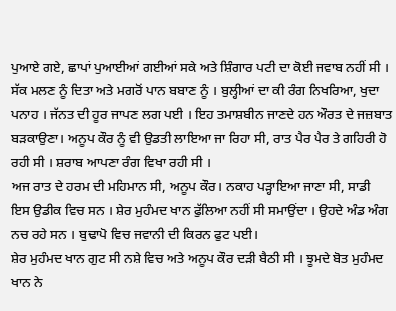ਪੁਆਏ ਗਏ, ਛਾਪਾਂ ਪੁਆਈਆਂ ਗਈਆਂ ਸਕੇ ਅਤੇ ਸ਼ਿੰਗਾਰ ਪਟੀ ਦਾ ਕੋਈ ਜਵਾਬ ਨਹੀਂ ਸੀ । ਸੱਕ ਮਲਣ ਨੂੰ ਦਿਤਾ ਅਤੇ ਮਗਰੋਂ ਪਾਨ ਬਬਾਣ ਨੂੰ । ਬੁਲ੍ਹੀਆਂ ਦਾ ਕੀ ਰੰਗ ਨਿਖਰਿਆ, ਖੁਦਾ ਪਨਾਹ । ਜੱਨਤ ਦੀ ਹੂਰ ਜਾਪਣ ਲਗ ਪਈ । ਇਹ ਤਮਾਸ਼ਬੀਨ ਜਾਣਦੇ ਹਨ ਔਰਤ ਦੇ ਜਜ਼ਬਾਤ ਬੜਕਾਉਣਾ। ਅਨੂਪ ਕੌਰ ਨੂੰ ਵੀ ਉਡਤੀ ਲਾਇਆ ਜਾ ਰਿਹਾ ਸੀ, ਰਾਤ ਪੈਰ ਪੈਰ ਤੇ ਗਹਿਰੀ ਹੋ ਰਹੀ ਸੀ । ਸ਼ਰਾਬ ਆਪਣਾ ਰੰਗ ਵਿਖਾ ਰਹੀ ਸੀ ।
ਅਜ ਰਾਤ ਦੇ ਹਰਮ ਦੀ ਮਹਿਮਾਨ ਸੀ, ਅਨੂਪ ਕੌਰ। ਨਕਾਹ ਪੜ੍ਹਾਇਆ ਜਾਣਾ ਸੀ, ਸਾਡੀ ਇਸ ਉਡੀਕ ਵਿਚ ਸਨ । ਸ਼ੇਰ ਮੁਹੰਮਦ ਖਾਨ ਫੁੱਲਿਆ ਨਹੀਂ ਸੀ ਸਮਾਉਂਦਾ । ਉਹਦੇ ਅੰਡ ਅੰਗ ਨਚ ਰਹੇ ਸਨ । ਬੁਢਾਪੋ ਵਿਚ ਜਵਾਨੀ ਦੀ ਕਿਰਨ ਫੁਟ ਪਈ।
ਸ਼ੇਰ ਮੁਹੰਮਦ ਖਾਨ ਗੁਟ ਸੀ ਨਸ਼ੇ ਵਿਚ ਅਤੇ ਅਨੂਪ ਕੌਰ ਦੜੀ ਬੈਠੀ ਸੀ । ਝੂਮਦੇ ਬੋਤ ਮੁਹੰਮਦ ਖਾਨ ਨੇ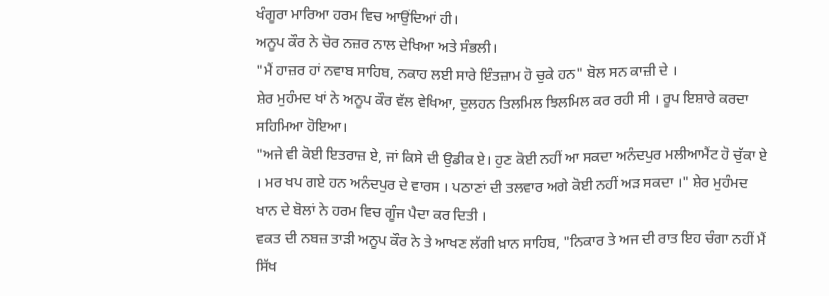ਖੰਗੂਰਾ ਮਾਰਿਆ ਹਰਮ ਵਿਚ ਆਉਂਦਿਆਂ ਹੀ।
ਅਨੂਪ ਕੌਰ ਨੇ ਚੋਰ ਨਜ਼ਰ ਨਾਲ ਦੇਖਿਆ ਅਤੇ ਸੰਭਲੀ।
"ਮੈਂ ਹਾਜ਼ਰ ਹਾਂ ਨਵਾਬ ਸਾਹਿਬ, ਨਕਾਹ ਲਈ ਸਾਰੇ ਇੰਤਜ਼ਾਮ ਹੋ ਚੁਕੇ ਹਨ" ਬੋਲ ਸਨ ਕਾਜ਼ੀ ਦੇ ।
ਸ਼ੇਰ ਮੁਹੰਮਦ ਖਾਂ ਨੇ ਅਨੂਪ ਕੌਰ ਵੱਲ ਵੇਖਿਆ, ਦੁਲਹਨ ਤਿਲਮਿਲ ਝਿਲਮਿਲ ਕਰ ਰਹੀ ਸੀ । ਰੂਪ ਇਸ਼ਾਰੇ ਕਰਦਾ ਸਹਿਮਿਆ ਹੋਇਆ।
"ਅਜੇ ਵੀ ਕੋਈ ਇਤਰਾਜ਼ ਏ, ਜਾਂ ਕਿਸੇ ਦੀ ਉਡੀਕ ਏ। ਹੁਣ ਕੋਈ ਨਹੀਂ ਆ ਸਕਦਾ ਅਨੰਦਪੁਰ ਮਲੀਆਮੈਂਟ ਹੋ ਚੁੱਕਾ ਏ । ਮਰ ਖਪ ਗਏ ਹਨ ਅਨੰਦਪੁਰ ਦੇ ਵਾਰਸ । ਪਠਾਣਾਂ ਦੀ ਤਲਵਾਰ ਅਗੇ ਕੋਈ ਨਹੀਂ ਅੜ ਸਕਦਾ ।" ਸ਼ੇਰ ਮੁਹੰਮਦ ਖਾਨ ਦੇ ਬੋਲਾਂ ਨੇ ਹਰਮ ਵਿਚ ਗੂੰਜ ਪੈਦਾ ਕਰ ਦਿਤੀ ।
ਵਕਤ ਦੀ ਨਬਜ਼ ਤਾੜੀ ਅਨੂਪ ਕੌਰ ਨੇ ਤੇ ਆਖਣ ਲੱਗੀ ਖ਼ਾਨ ਸਾਹਿਬ, "ਨਿਕਾਰ ਤੇ ਅਜ ਦੀ ਰਾਤ ਇਹ ਚੰਗਾ ਨਹੀਂ ਮੈਂ ਸਿੱਖ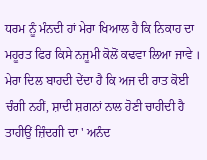ਧਰਮ ਨੂੰ ਮੰਨਦੀ ਹਾਂ ਮੇਰਾ ਖਿਆਲ ਹੈ ਕਿ ਨਿਕਾਹ ਦਾ ਮਹੂਰਤ ਫਿਰ ਕਿਸੇ ਨਜੂਮੀ ਕੋਲੋਂ ਕਢਵਾ ਲਿਆ ਜਾਵੇ । ਮੇਰਾ ਦਿਲ ਬਾਹਦੀ ਦੇਂਦਾ ਹੈ ਕਿ ਅਜ ਦੀ ਰਾਤ ਕੋਈ ਚੰਗੀ ਨਹੀਂ, ਸ਼ਾਦੀ ਸ਼ਗਨਾਂ ਨਾਲ ਹੋਣੀ ਚਾਹੀਦੀ ਹੈ ਤਾਹੀਉਂ ਜ਼ਿੰਦਗੀ ਦਾ ' ਅਨੰਦ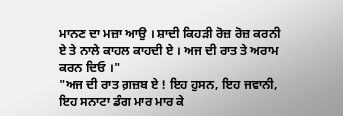ਮਾਨਣ ਦਾ ਮਜ਼ਾ ਆਉ । ਸ਼ਾਦੀ ਕਿਹੜੀ ਰੋਜ਼ ਰੋਜ਼ ਕਰਨੀ ਏ ਤੇ ਨਾਲੇ ਕਾਹਲ ਕਾਹਦੀ ਏ । ਅਜ ਦੀ ਰਾਤ ਤੇ ਅਰਾਮ ਕਰਨ ਦਿਓ ।"
"ਅਜ ਦੀ ਰਾਤ ਗ਼ਜ਼ਬ ਏ ! ਇਹ ਹੁਸਨ, ਇਹ ਜਵਾਨੀ, ਇਹ ਸਨਾਟਾ ਡੰਗ ਮਾਰ ਮਾਰ ਕੇ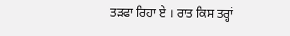ਤੜਫਾ ਰਿਹਾ ਏ । ਰਾਤ ਕਿਸ ਤਰ੍ਹਾਂ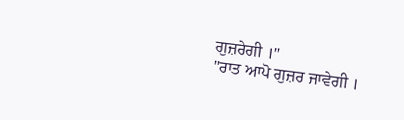ਗੁਜ਼ਰੇਗੀ ।"
"ਰਾਤ ਆਪੋ ਗੁਜ਼ਰ ਜਾਵੇਗੀ ।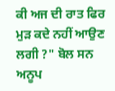ਕੀ ਅਜ ਦੀ ਰਾਤ ਫਿਰ ਮੁੜ ਕਦੇ ਨਹੀਂ ਆਉਣ ਲਗੀ ?" ਬੋਲ ਸਨ ਅਨੂਪ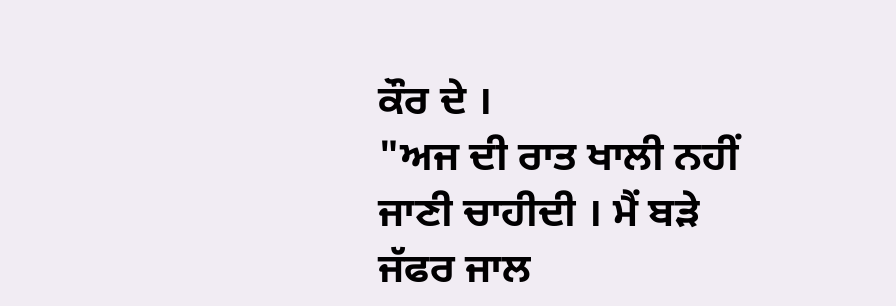ਕੌਰ ਦੇ ।
"ਅਜ ਦੀ ਰਾਤ ਖਾਲੀ ਨਹੀਂ ਜਾਣੀ ਚਾਹੀਦੀ । ਮੈਂ ਬੜੇ ਜੱਫਰ ਜਾਲ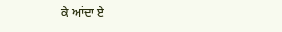ਕੇ ਆਂਦਾ ਏ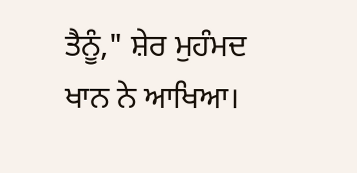ਤੈਨੂੰ," ਸ਼ੇਰ ਮੁਹੰਮਦ ਖਾਨ ਨੇ ਆਖਿਆ।